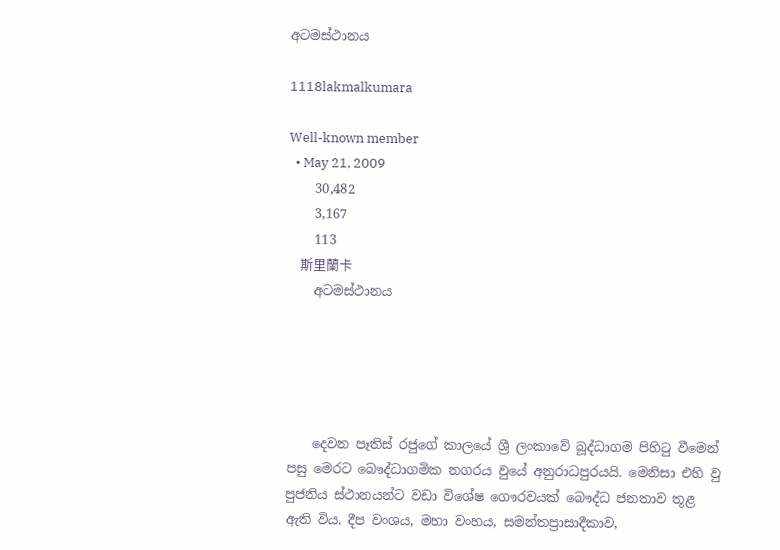අටමස්ථානය

1118lakmalkumara

Well-known member
  • May 21, 2009
    30,482
    3,167
    113
    斯里蘭卡
    අටමස්ථානය





    දෙවන පෑතිස් රජුගේ කාලයේ ශ්‍රී ලංකා‍‍වේ බූද්ධාගම පිහිටු වීමෙන් පසු මෙරට ‍බෞද්ධාගමික නගරය වුයේ අනුරාධපුරයයි. මෙනිසා එහි වු පුජනිය ස්ථානයන්ට වඩා විශේෂ ගෞරවයක් බෞද්ධ ජනතාව තූළ ඇති විය. දීප වංශය, මහා වංහය, සමන්තප්‍රාසාදීකාව,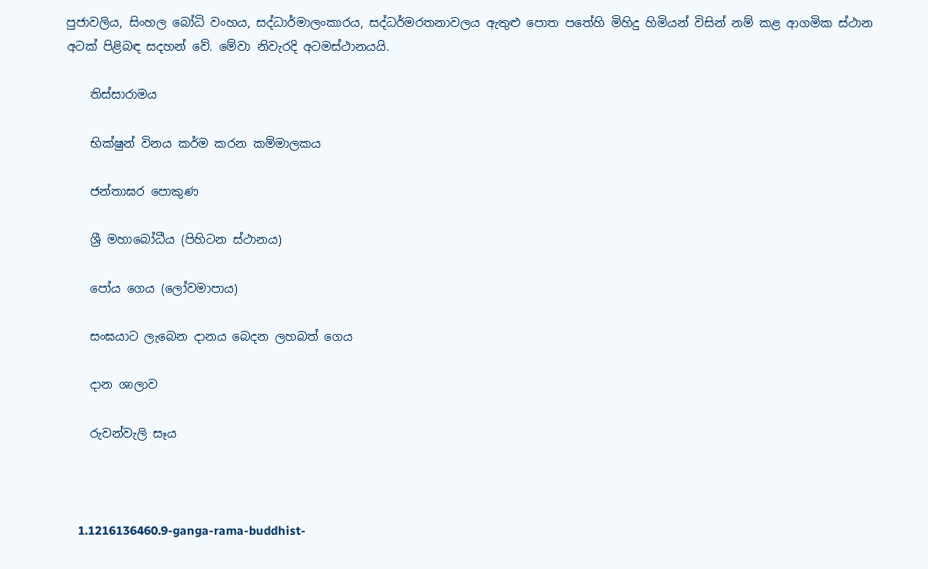පුජාවලිය, සිංහල බෝධි වංහය, සද්ධාර්මාලංකාරය, සද්ධර්මරතනාවලය ඇතුළු පොත පතේහි මිහිදු හිමියන් විසින් නම් කළ ආගමික ස්ථාන අටක් පිළිබඳ සදහන් වේ. මේවා නිවැරදි අටමස්ථානයයි.

    තිස්සාරාමය

    භික්ෂුන් විනය කර්ම කරන කම්මාලකය

    ජන්තාඝර පොකුණ

    ශ්‍රී මහාබෝධීය (පිහිටන ස්ථානය)

    පෝය ගෙය (ලෝවමාපාය)

    සංඝයාට ලැබෙන දානය බෙදන ලහබත් ගෙය

    දාන ශාලාව

    රුවන්වැලි සෑය



    1.1216136460.9-ganga-rama-buddhist-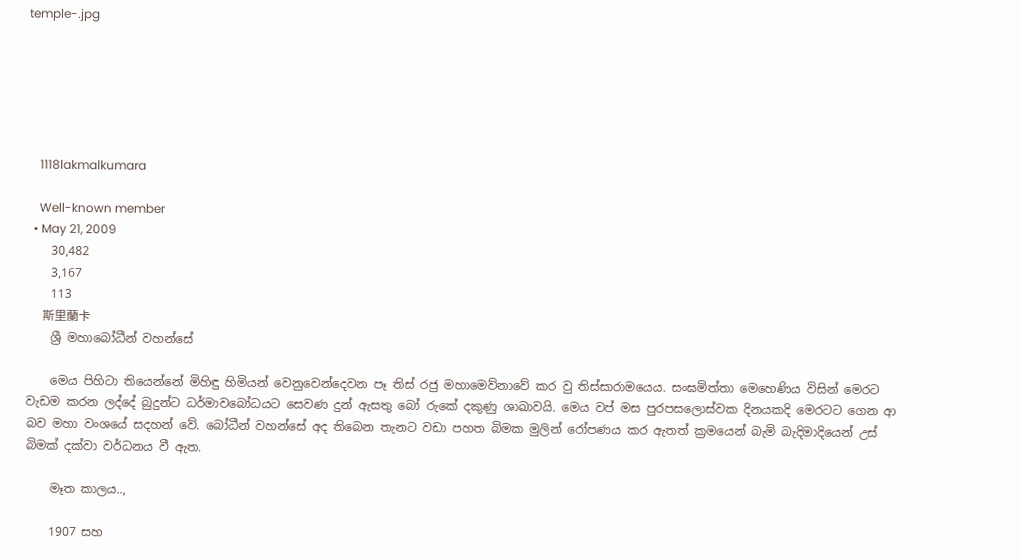temple-.jpg






    1118lakmalkumara

    Well-known member
  • May 21, 2009
    30,482
    3,167
    113
    斯里蘭卡
    ශ්‍රී මහාබෝධීන් වහන්සේ

    මෙය පිහිටා තියෙන්නේ මිහිඳු හිමියන් වෙනුවෙන්දෙවන පෑ තිස් රජු මහාමෙව්නාවේ කර වු තිස්සාරාමයෙය. සංඝමිත්තා මෙහෙණිය විසින් මෙරට වැඩම කරන ලද්දේ බුදුන්ට ධර්මාවබෝධයට සෙවණ දුන් ඇසතු බෝ රුකේ දකුණු ශාඛාවයි. මෙය වප් මස පුරපසලොස්වක දිනයකදි මෙරටට ගෙන ආ බව මහා වංශයේ සදහන් වේ. බෝධීන් වහන්සේ අද තිබෙන තැනට වඩා පහත බිමක මුලින් රෝපණය කර ඇතත් ක්‍රමයෙන් බැමි බැදිමාදියෙන් උස් බිමක් දක්වා වර්ධනය වී ඇත.

    මෑත කාලය..,

    1907 සහ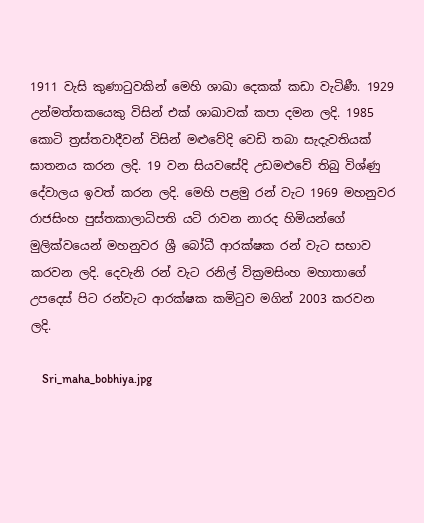1911 වැසි කුණාටුවකින් මෙහි ශාඛා ‍‍දෙකක් කඩා වැටිණී. 1929 උන්මත්‍තකයෙකු විසින් එක් ශාඛාවක් කපා දමන ලදි. 1985 කොටි ත්‍රස්තවාදීවන් විසින් මළුවේදි වෙඩි තබා සැදැවතියක් ඝාතනය කරන ලදි. 19 වන සියවසේදි උඩමළුවේ තිබු විශ්ණු දේවාලය ඉවත් කරන ලදි. මෙහි පළමු රන් වැට 1969 මහනුවර රාජසිංහ පුස්තකාලාධිපති යටි රාවන නාරද හිමියන්ගේ මුලික්වයෙන් මහනුවර ශ්‍රී බෝධී ආරක්ෂක රන් වැට සභාව කරවන ලදි. දෙවැනි රන් වැට රනිල් වික්‍රමසිංහ මහාතාගේ උපදෙස් පිට රන්වැට ආරක්ෂක කමිටුව මගින් 2003 කරවන ලදි.

    Sri_maha_bobhiya.jpg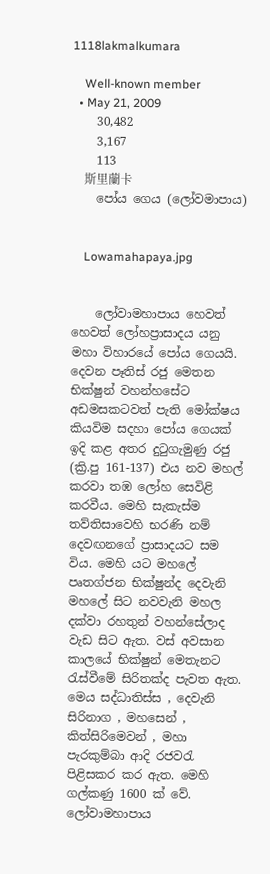1118lakmalkumara

    Well-known member
  • May 21, 2009
    30,482
    3,167
    113
    斯里蘭卡
    පෝය ගෙය (ලෝවමාපාය)


    Lowamahapaya.jpg


    ලෝවාමහාපාය හෙවත් හෙවත් ලෝහප්‍රාසාදය යනු මහා විහාරයේ පෝය ගෙයයි. දෙවන පෑතිස් රජු මෙතන භික්ෂුන් වහන්හසේට අඩමසකටවත් පැති මෝක්ෂය කියවිම සදහා පෝය ගෙයක් ඉදි කළ අතර දුටුගැමුණු රජු (ක්‍රි.පු 161-137) එය නව මහල් කරවා තඹ ලෝහ සෙවිළි කරවීය. මෙහි සැකැස්ම තව්තිසාවෙහි භරණි නම් දෙවඟනගේ ප්‍රාසාදයට සම විය. මෙහි යට මහලේ පෘතග්ජන භික්ෂුන්ද දෙවැනි මහලේ සිට නවවැනි මහල දක්වා රහතුන් වහන්සේලාද වැඩ සිට ඇත. වස් අවසාන කාලයේ භික්ෂුන් මෙතැනට රැස්වීමේ සිරිතක්ද පැවත ඇත. මෙය සද්ධාතිස්ස , දෙවැනි සිරිනාග , මහසෙන් , කිත්සිරිමෙවන් , මහා පැරකුම්බා ආදි රජවරැ පිළිසකර කර ඇත. මෙහි ගල්කණු 1600 ක් වේ. ලෝවාමහාපාය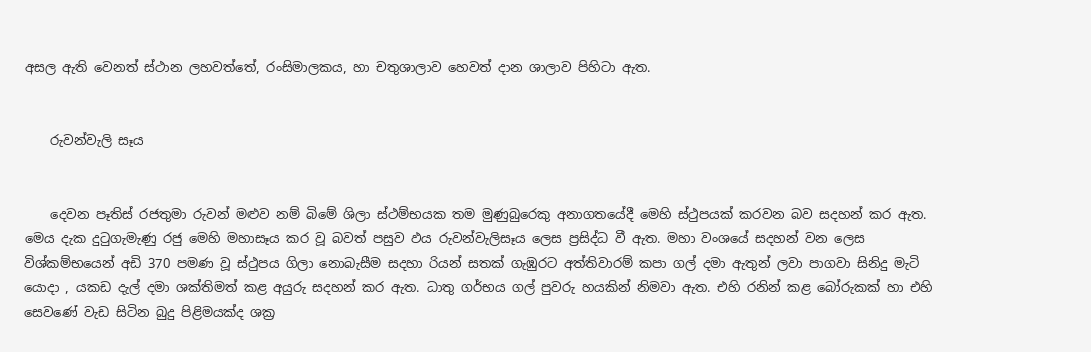අසල ඇති වෙනත් ස්ථාන ලහවත්තේ, රංසිමාලකය, හා චතුශාලාව හෙවත් දාන ශාලාව පිහිටා ඇත.


    රුවන්වැලි සෑය


    දෙවන පෑතිස් රජතුමා රුවන් මළුව නම් බිමේ ශිලා ස්ථම්භයක තම මුණුබුරෙකු අනාගතයේදී මෙහි ස්ථුපයක් කරවන බව සදහන් කර ඇත. මෙය දැක දුටුගැමැණු රජු මෙහි මහාසෑය කර වූ බවත් පසුව ඵය රුවන්වැලිසෑය ලෙස ප්‍රසිද්ධ වී ඇත. මහා වංශයේ සදහන් වන ලෙස විශ්කම්භයෙන් අඩි 370 පමණ වූ ස්ථුපය ගිලා නොබැසීම සදහා රියන් සතක් ගැඹුරට අත්තිවාරම් කපා ගල් දමා ඇතුන් ලවා පාගවා සිනිදු මැටි යොදා , යකඩ දැල් දමා ශක්තිමත් කළ අයුරු සදහන් කර ඇත. ධාතු ගර්භය ගල් පුවරු හයකින් නිමවා ඇත. එහි රනින් කළ බෝරුකක් හා එහි සෙවණේ වැඩ සිටින බුදු පිළිමයක්ද ශක්‍ර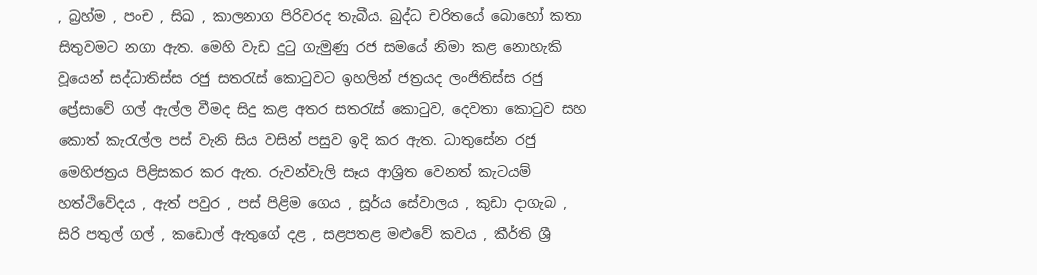, බ්‍රහ්ම , පංච , සිඛ , කාලනාග පිරිවරද තැබීය. බුද්ධ චරිතයේ බොහෝ කතා සිතුවමට නගා ඇත. මෙහි වැඩ දුටු ගැමුණු රජ සමයේ නිමා කළ නොහැකි වූයෙන් සද්ධාතිස්ස රජු සතරැස් කොටුවට ඉහලින් ජත්‍රයද ලංජිතිස්ස රජු ප්‍රේසාවේ ගල් ඇල්ල වීමද සිදු කළ අතර සතරැස් කොටුව, දෙවතා කොටුව සහ කොත් කැරැල්ල පස් වැනි සිය වසින් පසුව ඉදි කර ඇත. ධාතුසේන රජු මෙහිජත්‍රය පිළිසකර කර ඇත. රුවන්වැලි සෑය ආශ්‍රිත වෙනත් කැටයම් හත්ථිවේදය , ඇත් පවුර , පස් පිළිම ගෙය , සූර්ය සේවාලය , කුඩා දාගැබ , සිරි පතුල් ගල් , කඩොල් ඇතුගේ දළ , සළපතළ මළු‍වේ කවය , කීර්ති ශ්‍රී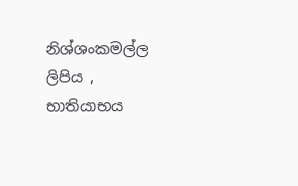නිශ්ශංකමල්ල ලිපිය , භාතියාභය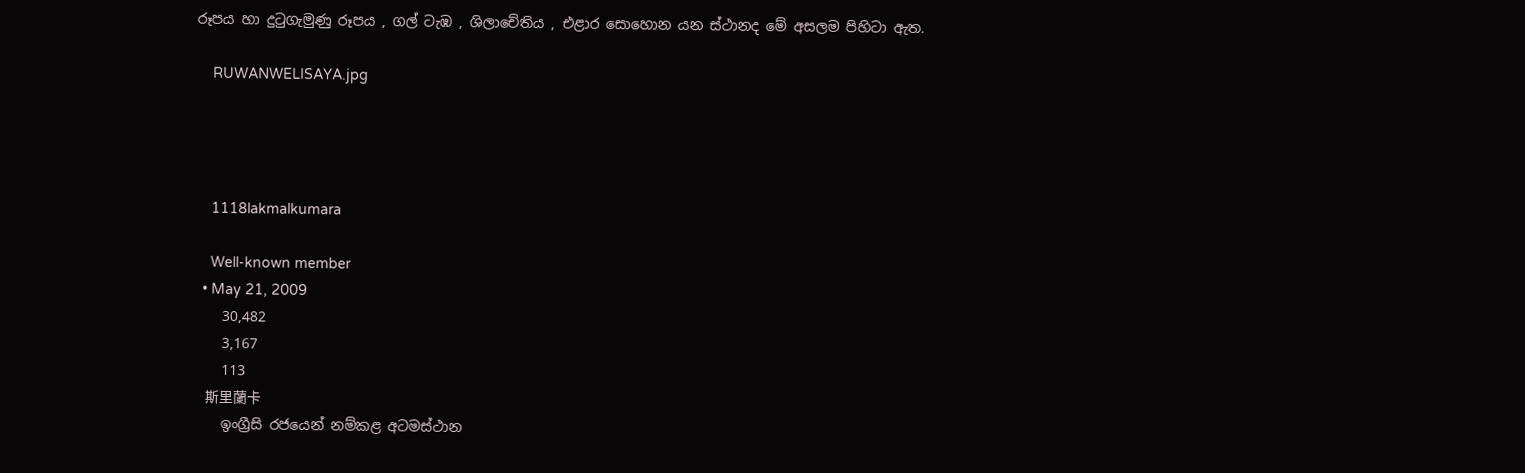රූපය හා දුටුගැමුණු රූපය , ගල් ටැඹ , ශිලාචේතිය , එළාර සොහොන යන ස්ථානද මේ අසලම පිහිටා ඇත.

    RUWANWELISAYA.jpg




    1118lakmalkumara

    Well-known member
  • May 21, 2009
    30,482
    3,167
    113
    斯里蘭卡
    ඉංග්‍රීසි රජයෙන් නම්කළ අටමස්ථාන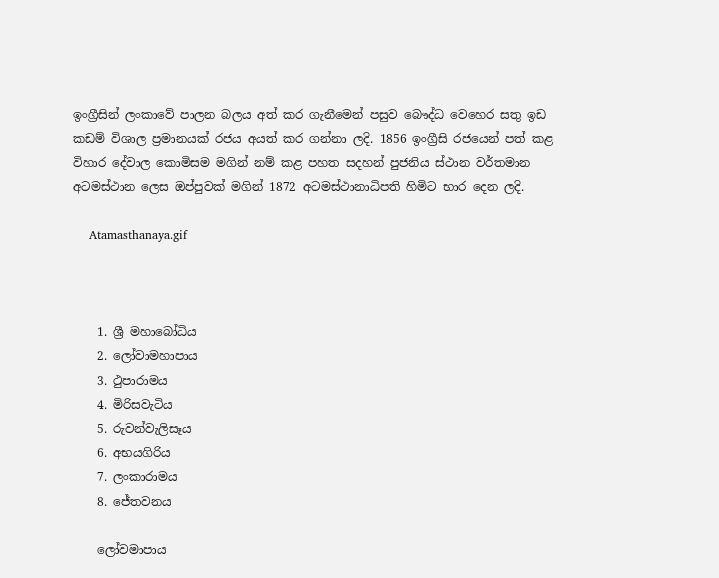ඉංග්‍රීසින් ලංකාවේ පාලන බලය අත් කර ගැනීමෙන් පසුව බෞද්ධ වෙහෙර සතු ඉඩ කඩම් විශාල ප්‍රමානයක් රජය අයත් කර ගන්නා ලදි. 1856 ඉංග්‍රීසි රජයෙන් පත් කළ විහාර දේවාල කොමිසම මගින් නම් කළ පහත සදහන් පුජනිය ස්ථාන වර්තමාන අටමස්ථාන ලෙස ඔප්පුවක් මගින් 1872 අටමස්ථානාධිපති හිමිට භාර දෙන ලදි.

    Atamasthanaya.gif



    1. ශ්‍රී මහාබෝධිය
    2. ලෝවාමහාපාය
    3. ථුපාරාමය
    4. මිරිසවැටිය
    5. රුවන්වැලිසෑය
    6. අභයගිරිය
    7. ලංකාරාමය
    8. ජේතවනය

    ලෝවමාපාය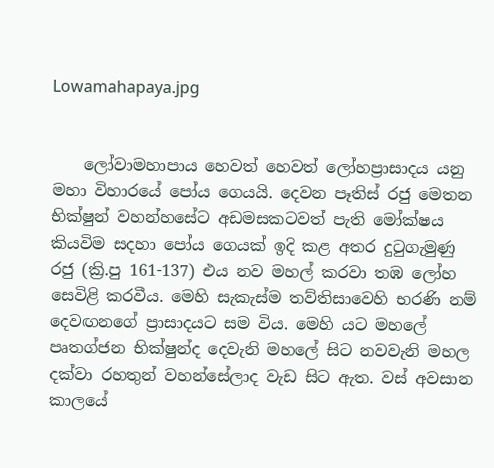Lowamahapaya.jpg


    ලෝවාමහාපාය හෙවත් හෙවත් ලෝහප්‍රාසාදය යනු මහා විහාරයේ පෝය ගෙයයි. දෙවන පෑතිස් රජු මෙතන භික්ෂුන් වහන්හසේට අඩමසකටවත් පැති මෝක්ෂය කියවිම සදහා පෝය ගෙයක් ඉදි කළ අතර දුටුගැමුණු රජු (ක්‍රි.පු 161-137) එය නව මහල් කරවා තඹ ලෝහ සෙවිළි කරවීය. මෙහි සැකැස්ම තව්තිසාවෙහි භරණි නම් දෙවඟනගේ ප්‍රාසාදයට සම විය. මෙහි යට මහලේ පෘතග්ජන භික්ෂුන්ද දෙවැනි මහලේ සිට නවවැනි මහල දක්වා රහතුන් වහන්සේලාද වැඩ සිට ඇත. වස් අවසාන කාලයේ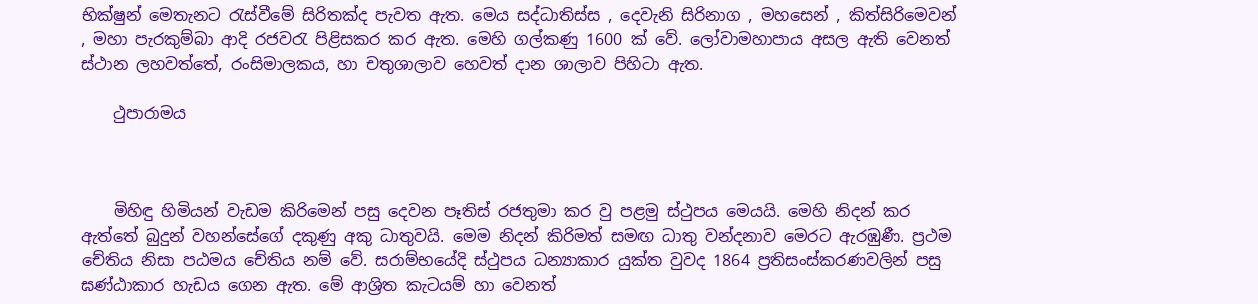භික්ෂුන් මෙතැනට රැස්වීමේ සිරිතක්ද පැවත ඇත. මෙය සද්ධාතිස්ස , දෙවැනි සිරිනාග , මහසෙන් , කිත්සිරිමෙවන් , මහා පැරකුම්බා ආදි රජවරැ පිළිසකර කර ඇත. මෙහි ගල්කණු 1600 ක් වේ. ලෝවාමහාපාය අසල ඇති වෙනත් ස්ථාන ලහවත්තේ, රංසිමාලකය, හා චතුශාලාව හෙවත් දාන ශාලාව පිහිටා ඇත.

    ථුපාරාමය



    මිහිඳු හිමියන් වැඩම කිරිමෙන් පසු දෙවන පෑතිස් රජතුමා කර වු පළමු ස්ථුපය මෙයයි. මෙහි නිදන් කර ඇත්තේ බුදුන් වහන්සේගේ දකුණු අකු ධාතුවයි. මෙම නිදන් කිරිමත් සමඟ ධාතු වන්දනාව මෙරට ඇරඹුණී. ප්‍රථම චේතිය නිසා පඨමය චේතිය නම් වේ. සරාම්භයේදි ස්ථුපය ධන්‍යාකාර යුක්ත වුවද 1864 ප්‍රතිසංස්කරණවලින් පසු ඝණ්ඨාකාර හැඩය ගෙන ඇත. මේ ආශ්‍රිත කැටයම් හා වෙනත්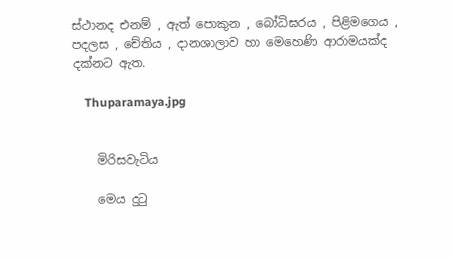ස්ථානද එනම් , ඇත් පොකුන , බෝධිඝරය , පිළිමගෙය , පදලස , චේතිය , දානශාලාව හා මෙහෙණි ආරාමයක්ද දක්නට ඇත.

    Thuparamaya.jpg


    මිරිසවැටිය

    මෙය දුටු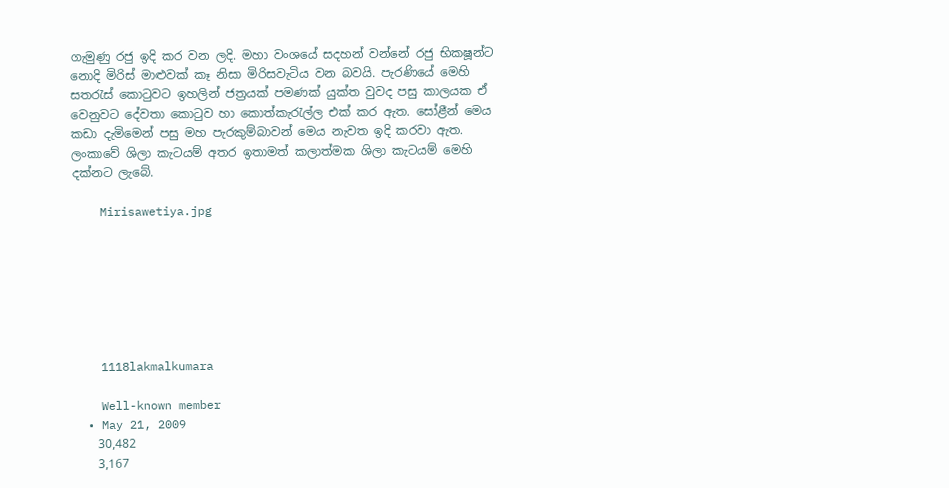ගැමුණු රජු ඉදි කර වන ලදි. මහා වංශයේ සදහන් වන්නේ රජු භිකෂූන්ට නොදි මිරිස් මාළුවක් කෑ නිසා මිරිසවැටිය වන බවයි. පැරණියේ මෙහි සතරැස් කොටුවට ඉහලින් ජත්‍රයක් පමණක් යුක්ත වුවද පසු කාලයක ඒ වෙනුවට දේවතා කොටුව හා කොත්කැරැල්ල එක් කර ඇත. සෝළීන් මෙය කඩා දැමිමෙන් පසු මහ පැරකුම්බාවන් මෙය නැවත ඉදි කරවා ඇත. ලංකාවේ ශිලා කැටයම් අතර ඉතාමත් කලාත්මක ශිලා කැටයම් මෙහි දක්නට ලැබේ.

    Mirisawetiya.jpg







    1118lakmalkumara

    Well-known member
  • May 21, 2009
    30,482
    3,167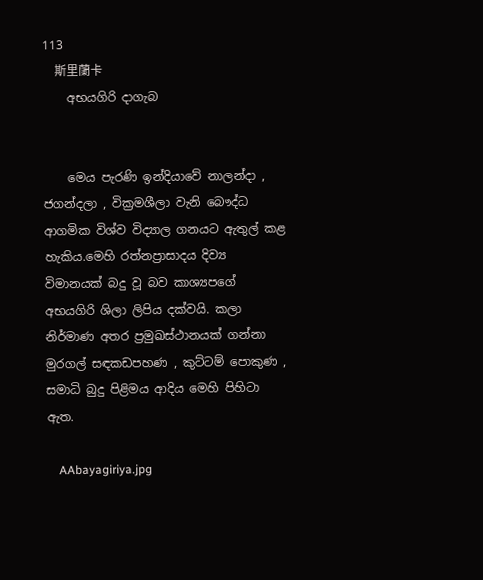113
    斯里蘭卡
    අභයගිරි දාගැබ


    මෙය පැරණි ඉන්දියාවේ නාලන්දා , ජගන්දලා , වික්‍රමශීලා වැනි ‍බෞද්ධ ආගමික විශ්ව විද්‍යාල ගනයට ඇතුල් කළ හැකිය.මෙහි රත්නප්‍රාසාදය දිව්‍ය විමානයක් බදු වූ බව කාශ්‍යපගේ අභයගිරි ශිලා ලිපිය දක්වයි. කලා නිර්මාණ අතර ප්‍රමුඛස්ථානයක් ගන්නා මුරගල් සඳකඩපහණ , කුට්ටම් පොකුණ , සමාධි බුදු පිළිමය ආදිය මෙහි පිහිටා ඇත.

    AAbayagiriya.jpg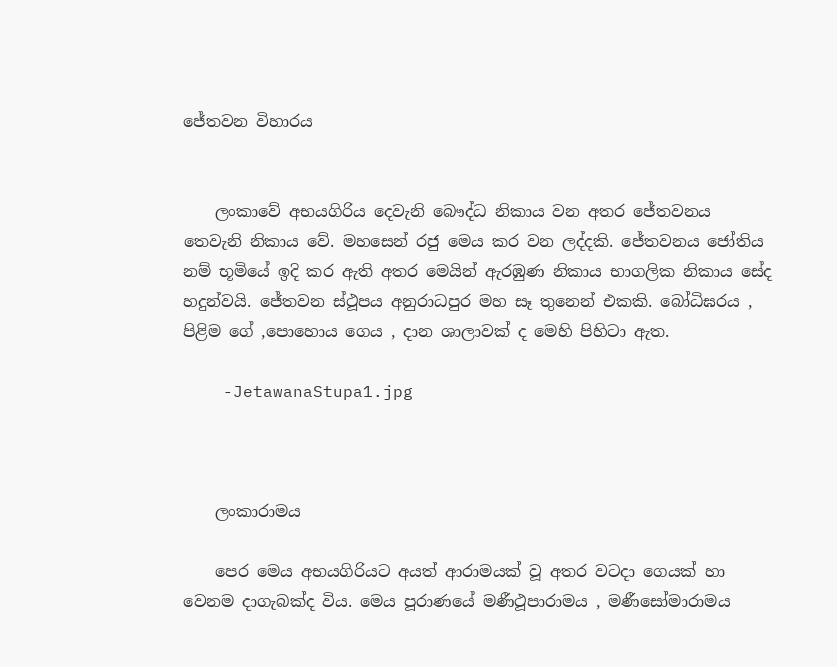ජේතවන විහාරය


    ලංකාවේ අභයගිරිය දෙවැනි බෞද්ධ නිකාය වන අතර ජේතවනය තෙවැනි නිකාය වේ. මහසෙන් රජු මෙය කර වන ලද්දකි. ජේතවනය ජෝතිය නම් භූමියේ ඉදි කර ඇති අතර මෙයින් ඇරඹුණ නිකාය භාගලික නිකාය සේද හදුන්වයි. ජේතවන ස්ථූපය අනුරාධපුර මහ සෑ තුනෙන් එකකි. බෝධිඝරය , පිළිම ගේ ,පොහොය ගෙය , දාන ශාලාවක් ද මෙහි පිහිටා ඇත.

    -JetawanaStupa1.jpg



    ලංකාරාමය

    පෙර මෙය අභයගිරියට අයත් ආරාමයක් වූ අතර වටදා ගෙයක් හා වෙනම දාගැබක්ද විය. මෙය පූරාණයේ මණීථූපාරාමය , මණීසෝමාරාමය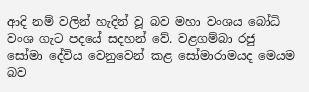ආදි නම් වලින් හැදින් වූ බව මහා වංශය බෝධි වංශ ගැට පදයේ සදහන් වේ. වළගම්බා රජු සෝමා දේවිය වෙනුවෙන් කළ සෝමාරාමයද මෙයම බව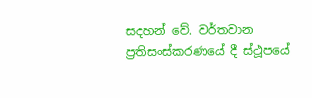සදහන් වේ. වර්තවාන ප්‍රතිසංස්කරණයේ දී ස්ථූපයේ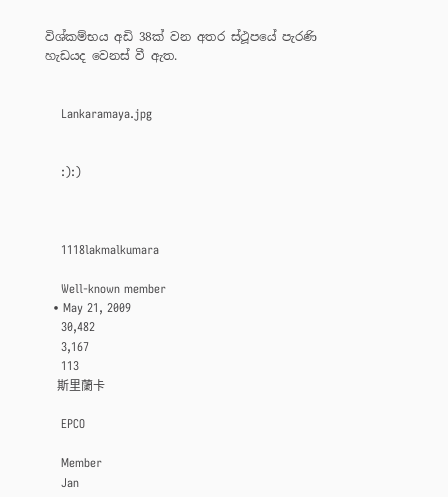විශ්කම්භය අඩි 38ක් වන අතර ස්ථූපයේ පැරණි හැඩයද වෙනස් වී ඇත.


    Lankaramaya.jpg


    :):)



    1118lakmalkumara

    Well-known member
  • May 21, 2009
    30,482
    3,167
    113
    斯里蘭卡

    EPCO

    Member
    Jan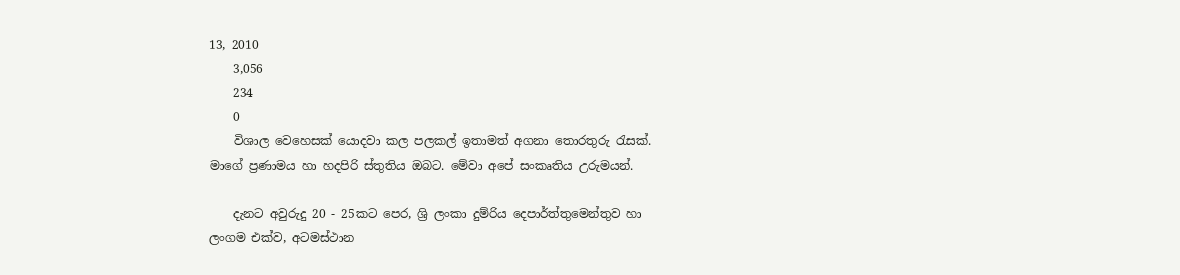13, 2010
    3,056
    234
    0
    විශාල වෙහෙසක් යොදවා කල පලකල් ඉතාමත් අගනා තොරතුරු රැසක්. මාගේ ප්‍රණාමය හා හදපිරි ස්තුතිය ඔබට. මේවා අපේ සංකෘතිය උරුමයන්.

    දැනට අවුරුදු 20 - 25කට පෙර, ශ්‍රි ලංකා දුම්රිය දෙපාර්ත්තුමෙන්තුව හා ලංගම එක්ව, අටමස්ථාන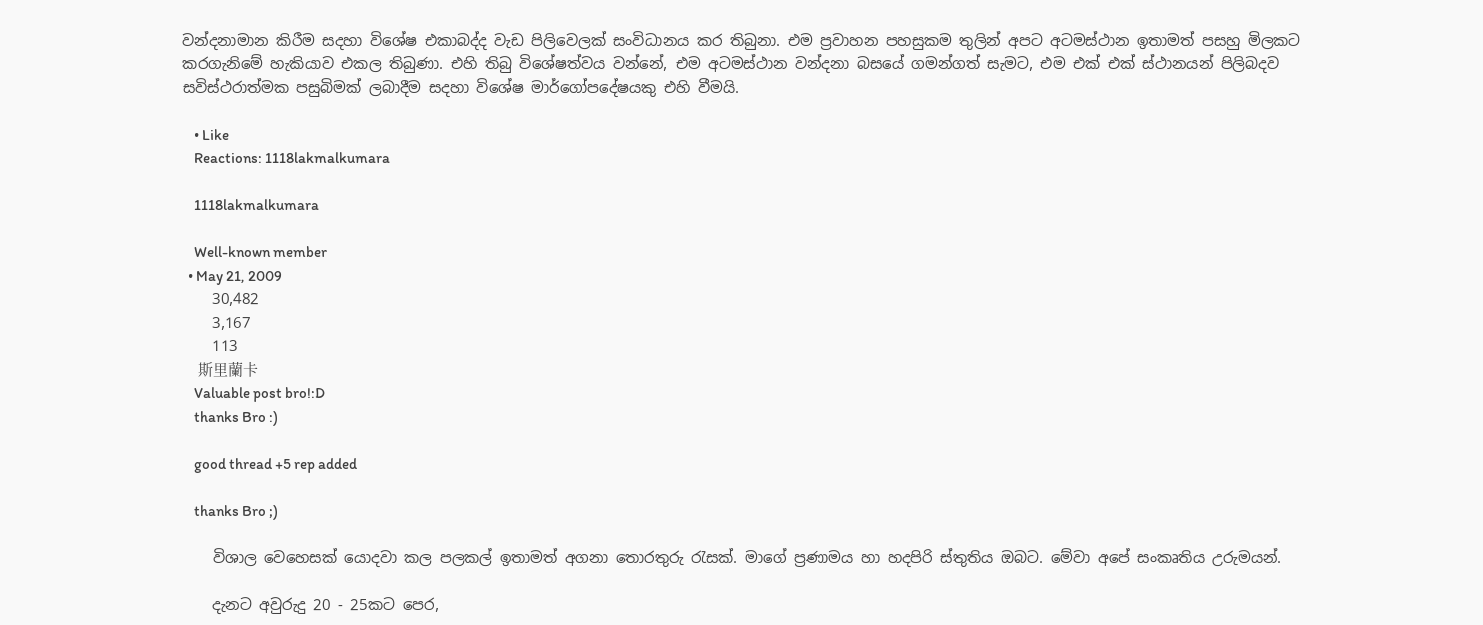වන්දනාමාන කිරීම සදහා විශේෂ එකාබද්ද වැඩ පිලිවෙලක් සංවිධානය කර තිබුනා. එම ප්‍රවාහන පහසුකම තුලින් අපට අටමස්ථාන ඉතාමත් පසහු මිලකට කරගැනිමේ හැකියාව එකල තිබුණා. එහි තිබු විශේෂත්වය වන්නේ, එම අටමස්ථාන වන්දනා බසයේ ගමන්ගත් සැමට, එම එක් එක් ස්ථානයන් පිලිබදව සවිස්ථරාත්මක පසුබිමක් ලබාදීම සදහා විශේෂ මාර්ගෝපදේෂයකු එහි වීමයි.

    • Like
    Reactions: 1118lakmalkumara

    1118lakmalkumara

    Well-known member
  • May 21, 2009
    30,482
    3,167
    113
    斯里蘭卡
    Valuable post bro!:D
    thanks Bro :)

    good thread +5 rep added

    thanks Bro ;)

    විශාල වෙහෙසක් යොදවා කල පලකල් ඉතාමත් අගනා තොරතුරු රැසක්. මාගේ ප්‍රණාමය හා හදපිරි ස්තුතිය ඔබට. මේවා අපේ සංකෘතිය උරුමයන්.

    දැනට අවුරුදු 20 - 25කට පෙර,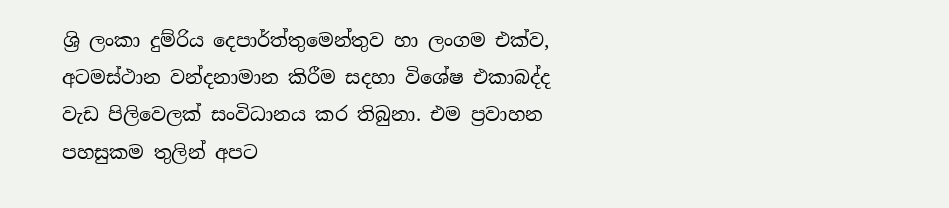ශ්‍රි ලංකා දුම්රිය දෙපාර්ත්තුමෙන්තුව හා ලංගම එක්ව, අටමස්ථාන වන්දනාමාන කිරීම සදහා විශේෂ එකාබද්ද වැඩ පිලිවෙලක් සංවිධානය කර තිබුනා. එම ප්‍රවාහන පහසුකම තුලින් අපට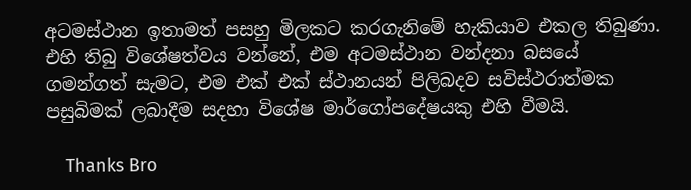අටමස්ථාන ඉතාමත් පසහු මිලකට කරගැනිමේ හැකියාව එකල තිබුණා. එහි තිබු විශේෂත්වය වන්නේ, එම අටමස්ථාන වන්දනා බසයේ ගමන්ගත් සැමට, එම එක් එක් ස්ථානයන් පිලිබදව සවිස්ථරාත්මක පසුබිමක් ලබාදීම සදහා විශේෂ මාර්ගෝපදේෂයකු එහි වීමයි.

    Thanks Bro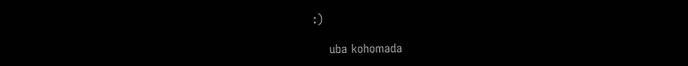:)

    uba kohomada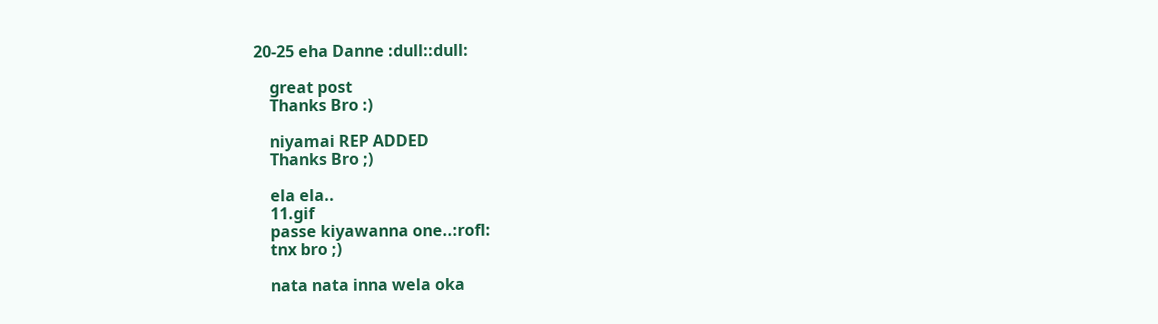20-25 eha Danne :dull::dull:

    great post
    Thanks Bro :)

    niyamai REP ADDED
    Thanks Bro ;)

    ela ela..
    11.gif
    passe kiyawanna one..:rofl:
    tnx bro ;)

    nata nata inna wela oka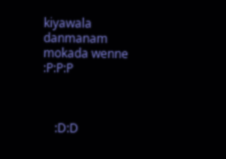kiyawala danmanam mokada wenne :P:P:P



    :D:D